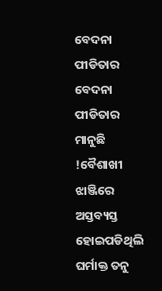ବେଦନା ପୀଡିତାର
ବେଦନା ପୀଡିତାର
ମାନୁଛି !ବୈଶାଖୀ ଝାଞ୍ଜିରେ ଅସ୍ତବ୍ୟସ୍ତ ହୋଇପଡିଥିଲି
ଘର୍ମାକ୍ତ ତନୁ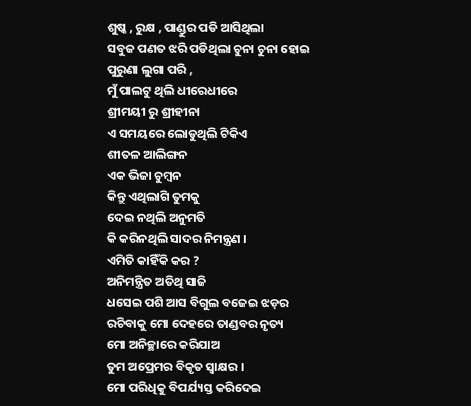ଶୁଷ୍କ , ରୁକ୍ଷ , ପାଣ୍ଡୁର ପଡି ଆସିଥିଲା
ସବୁଜ ପଣତ ଝରି ପଡିଥିଲା ଚୁନା ଚୁନା ହୋଇ
ପୁରୁଣା ଲୁଗା ପରି ,
ମୁଁ ପାଲଟୁ ଥିଲି ଧୀରେଧୀରେ
ଶ୍ରୀମୟୀ ରୁ ଶ୍ରୀହୀନା
ଏ ସମୟରେ ଲୋଡୁଥିଲି ଟିକିଏ
ଶୀତଳ ଆଲିଙ୍ଗନ
ଏକ ଭିଜା ଚୁମ୍ବନ
କିନ୍ତୁ ଏଥିଲାଗି ତୁମକୁ
ଦେଇ ନଥିଲି ଅନୁମତି
କି କରିନଥିଲି ସାଦର ନିମନ୍ତ୍ରଣ ।
ଏମିତି କାହିଁକି କର ?
ଅନିମନ୍ତ୍ରିତ ଅତିଥି ସାଜି
ଧସେଇ ପଶି ଆସ ବିଗୁଲ ବଜେଇ ଝଡ଼ର
ରଚିବାକୁ ମୋ ଦେହରେ ତାଣ୍ଡବର ନୃତ୍ୟ
ମୋ ଅନିଚ୍ଛାରେ କରିଯାଅ
ତୁମ ଅପ୍ରେମର ବିକୃତ ସ୍ବାକ୍ଷର ।
ମୋ ପରିଧିକୁ ବିପର୍ଯ୍ୟସ୍ତ କରିଦେଇ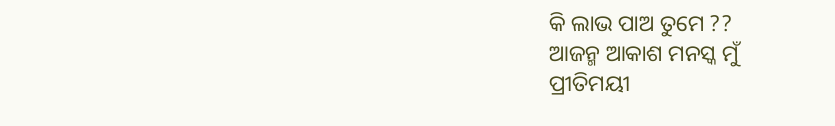କି ଲାଭ ପାଅ ତୁମେ ??
ଆଜନ୍ମ ଆକାଶ ମନସ୍କ ମୁଁ
ପ୍ରୀତିମୟୀ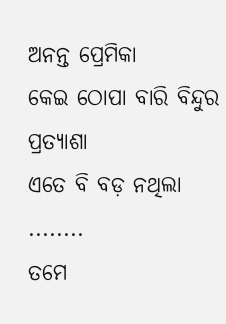ଅନନ୍ତ ପ୍ରେମିକା
କେଇ ଠୋପା ବାରି ବିନ୍ଦୁର ପ୍ରତ୍ୟାଶା
ଏତେ ବି ବଡ଼ ନଥିଲା ........
ତମେ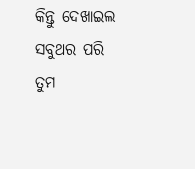କିନ୍ତୁ ଦେଖାଇଲ ସବୁଥର ପରି
ତୁମ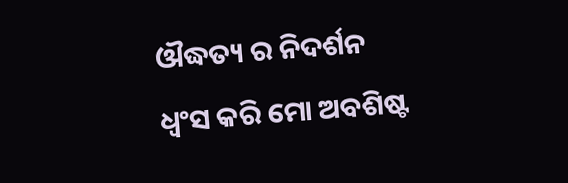ଔଦ୍ଧତ୍ୟ ର ନିଦର୍ଶନ
ଧ୍ଵଂସ କରି ମୋ ଅବଶିଷ୍ଟ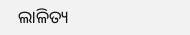ଲାଳିତ୍ୟ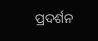ପ୍ରଦର୍ଶନ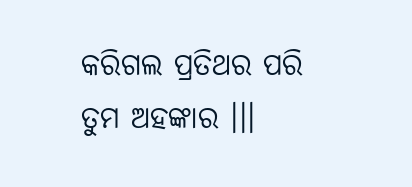କରିଗଲ ପ୍ରତିଥର ପରି
ତୁମ ଅହଙ୍କାର ।।।